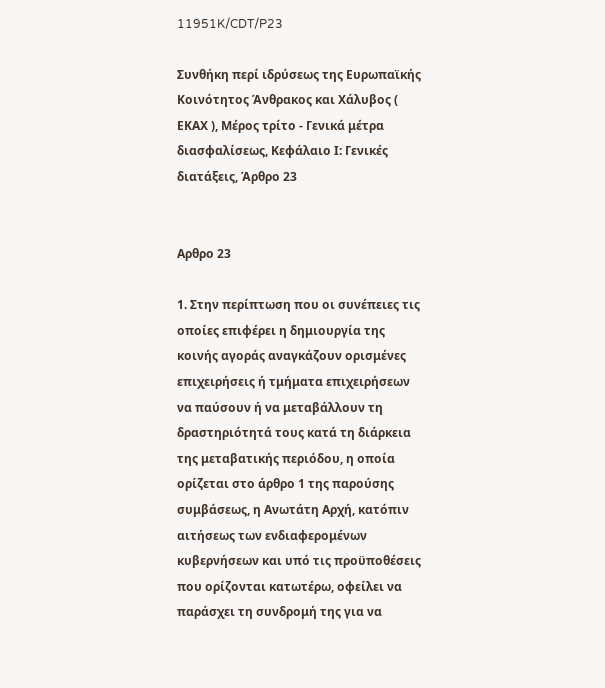11951K/CDT/P23

Συνθήκη περί ιδρύσεως της Ευρωπαϊκής Κοινότητος Άνθρακος και Χάλυβος ( ΕΚΑΧ ), Μέρος τρίτο - Γενικά μέτρα διασφαλίσεως, Κεφάλαιο Ι: Γενικές διατάξεις, Άρθρο 23


Αρθρο 23

1. Στην περίπτωση που οι συνέπειες τις οποίες επιφέρει η δημιουργία της κοινής αγοράς αναγκάζουν ορισμένες επιχειρήσεις ή τμήματα επιχειρήσεων να παύσουν ή να μεταβάλλουν τη δραστηριότητά τους κατά τη διάρκεια της μεταβατικής περιόδου, η οποία ορίζεται στο άρθρο 1 της παρούσης συμβάσεως, η Ανωτάτη Αρχή, κατόπιν αιτήσεως των ενδιαφερομένων κυβερνήσεων και υπό τις προϋποθέσεις που ορίζονται κατωτέρω, οφείλει να παράσχει τη συνδρομή της για να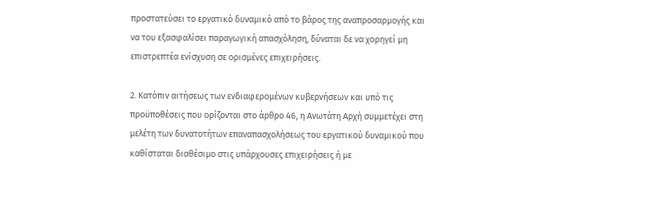προστατεύσει το εργατικό δυναμικό από το βάρος της αναπροσαρμογής και να του εξασφαλίσει παραγωγική απασχόληση, δύναται δε να χορηγεί μη επιστρεπτέα ενίσχυση σε ορισμένες επιχειρήσεις.

2. Κατόπιν αιτήσεως των ενδιαφερομένων κυβερνήσεων και υπό τις προϋποθέσεις που ορίζονται στο άρθρο 46, η Ανωτάτη Αρχή συμμετέχει στη μελέτη των δυνατοτήτων επαναπασχολήσεως του εργατικού δυναμικού που καθίσταται διαθέσιμο στις υπάρχουσες επιχειρήσεις ή με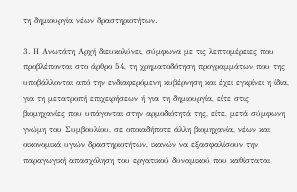τη δημιουργία νέων δραστηριοτήτων.

3. Η Ανωτάτη Αρχή διευκολύνει, σύμφωνα με τις λεπτομέρειες που προβλέπονται στο άρθρο 54, τη χρηματοδότηση προγραμμάτων που της υποβάλλονται από την ενδιαφερόμενη κυβέρνηση και έχει εγκρίνει η ίδια, για τη μετατροπή επιχειρήσεων ή για τη δημιουργία, είτε στις βιομηχανίες που υπάγονται στην αρμοδιότητά της, είτε, μετά σύμφωνη γνώμη του Συμβουλίου, σε οποιαδήποτε άλλη βιομηχανία, νέων και οικονομικά υγιών δραστηριοτήτων, ικανών να εξασφαλίσουν την παραγωγική απασχόληση του εργατικού δυναμικού που καθίσταται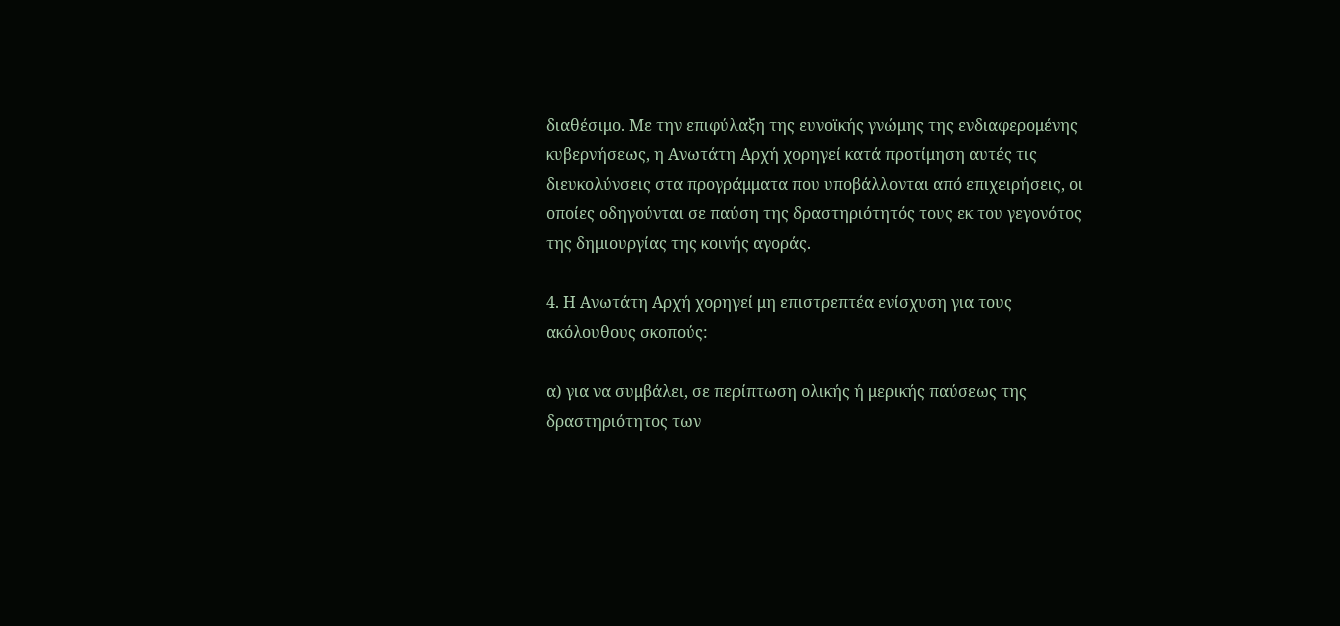διαθέσιμο. Με την επιφύλαξη της ευνοϊκής γνώμης της ενδιαφερομένης κυβερνήσεως, η Ανωτάτη Αρχή χορηγεί κατά προτίμηση αυτές τις διευκολύνσεις στα προγράμματα που υποβάλλονται από επιχειρήσεις, οι οποίες οδηγούνται σε παύση της δραστηριότητός τους εκ του γεγονότος της δημιουργίας της κοινής αγοράς.

4. Η Ανωτάτη Αρχή χορηγεί μη επιστρεπτέα ενίσχυση για τους ακόλουθους σκοπούς:

α) για να συμβάλει, σε περίπτωση ολικής ή μερικής παύσεως της δραστηριότητος των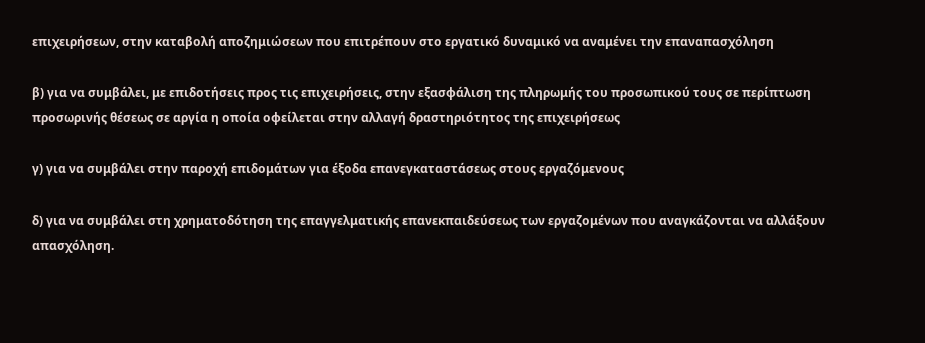επιχειρήσεων, στην καταβολή αποζημιώσεων που επιτρέπουν στο εργατικό δυναμικό να αναμένει την επαναπασχόληση

β) για να συμβάλει, με επιδοτήσεις προς τις επιχειρήσεις, στην εξασφάλιση της πληρωμής του προσωπικού τους σε περίπτωση προσωρινής θέσεως σε αργία η οποία οφείλεται στην αλλαγή δραστηριότητος της επιχειρήσεως

γ) για να συμβάλει στην παροχή επιδομάτων για έξοδα επανεγκαταστάσεως στους εργαζόμενους

δ) για να συμβάλει στη χρηματοδότηση της επαγγελματικής επανεκπαιδεύσεως των εργαζομένων που αναγκάζονται να αλλάξουν απασχόληση.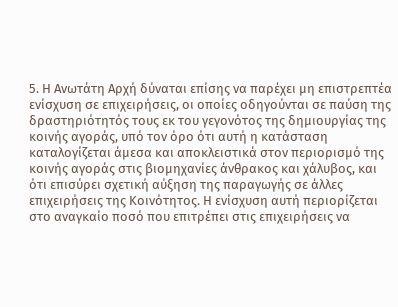5. Η Ανωτάτη Αρχή δύναται επίσης να παρέχει μη επιστρεπτέα ενίσχυση σε επιχειρήσεις, οι οποίες οδηγούνται σε παύση της δραστηριότητός τους εκ του γεγονότος της δημιουργίας της κοινής αγοράς, υπό τον όρο ότι αυτή η κατάσταση καταλογίζεται άμεσα και αποκλειστικά στον περιορισμό της κοινής αγοράς στις βιομηχανίες άνθρακος και χάλυβος, και ότι επισύρει σχετική αύξηση της παραγωγής σε άλλες επιχειρήσεις της Κοινότητος. Η ενίσχυση αυτή περιορίζεται στο αναγκαίο ποσό που επιτρέπει στις επιχειρήσεις να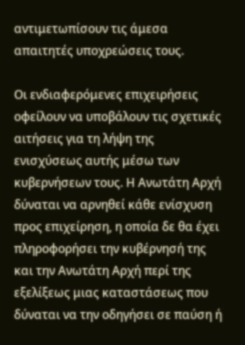αντιμετωπίσουν τις άμεσα απαιτητές υποχρεώσεις τους.

Οι ενδιαφερόμενες επιχειρήσεις οφείλουν να υποβάλουν τις σχετικές αιτήσεις για τη λήψη της ενισχύσεως αυτής μέσω των κυβερνήσεων τους. Η Ανωτάτη Αρχή δύναται να αρνηθεί κάθε ενίσχυση προς επιχείρηση, η οποία δε θα έχει πληροφορήσει την κυβέρνησή της και την Ανωτάτη Αρχή περί της εξελίξεως μιας καταστάσεως που δύναται να την οδηγήσει σε παύση ή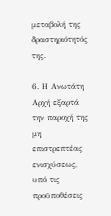μεταβολή της δραστηριότητός της.

6. Η Ανωτάτη Αρχή εξαρτά την παροχή της μη επιστρεπτέας ενισχύσεως, υπό τις προϋποθέσεις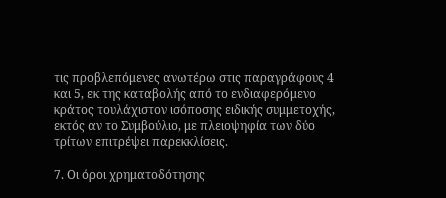τις προβλεπόμενες ανωτέρω στις παραγράφους 4 και 5, εκ της καταβολής από το ενδιαφερόμενο κράτος τουλάχιστον ισόποσης ειδικής συμμετοχής, εκτός αν το Συμβούλιο, με πλειοψηφία των δύο τρίτων επιτρέψει παρεκκλίσεις.

7. Οι όροι χρηματοδότησης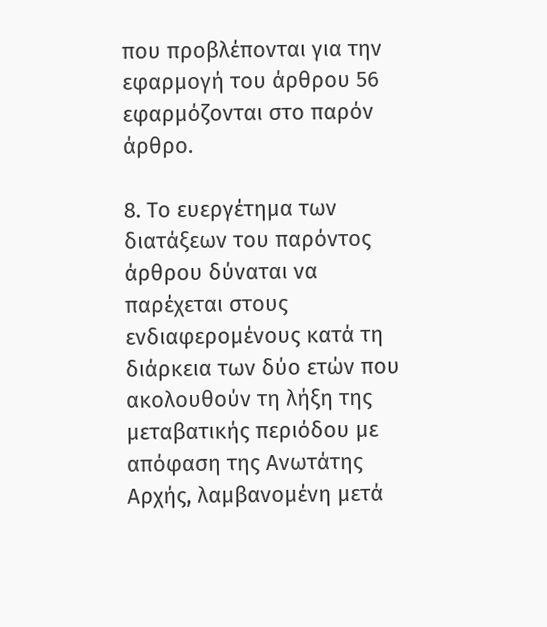που προβλέπονται για την εφαρμογή του άρθρου 56 εφαρμόζονται στο παρόν άρθρο.

8. Το ευεργέτημα των διατάξεων του παρόντος άρθρου δύναται να παρέχεται στους ενδιαφερομένους κατά τη διάρκεια των δύο ετών που ακολουθούν τη λήξη της μεταβατικής περιόδου με απόφαση της Ανωτάτης Αρχής, λαμβανομένη μετά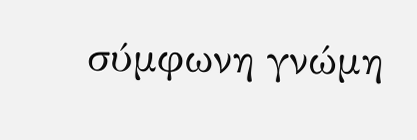σύμφωνη γνώμη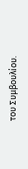του Συμβουλίου.